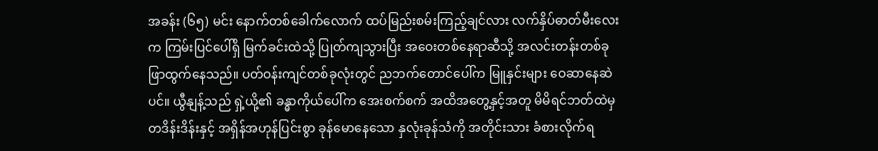အခန်း (၆၅) မင်း နောက်တစ်ခေါက်လောက် ထပ်မြည်းစမ်းကြည့်ချင်လား လက်နှိပ်ဓာတ်မီးလေးက ကြမ်းပြင်ပေါ်ရှိ မြက်ခင်းထဲသို့ ပြုတ်ကျသွားပြီး အဝေးတစ်နေရာဆီသို့ အလင်းတန်းတစ်ခု ဖြာထွက်နေသည်။ ပတ်ဝန်းကျင်တစ်ခုလုံးတွင် ညဘက်တောင်ပေါ်က မြူနှင်းများ ဝေဆာနေဆဲပင်။ ယွီနျန့်သည် ရှဲ့ယို့၏ ခန္ဓာကိုယ်ပေါ်က အေးစက်စက် အထိအတွေ့နှင့်အတူ မိမိရင်ဘတ်ထဲမှ တဒိန်းဒိန်းနှင့် အရှိန်အဟုန်ပြင်းစွာ ခုန်မောနေသော နှလုံးခုန်သံကို အတိုင်းသား ခံစားလိုက်ရ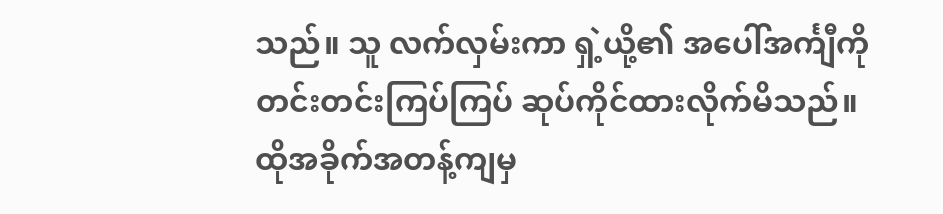သည်။ သူ လက်လှမ်းကာ ရှဲ့ယို့၏ အပေါ်အင်္ကျီကို တင်းတင်းကြပ်ကြပ် ဆုပ်ကိုင်ထားလိုက်မိသည်။ ထိုအခိုက်အတန့်ကျမှ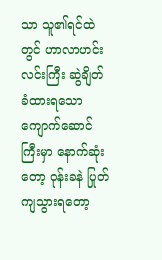သာ သူ၏ရင်ထဲတွင် ဟာလာဟင်းလင်းကြီး ဆွဲချိတ်ခံထားရသော ကျောက်ဆောင်ကြီးမှာ နောက်ဆုံးတော့ ဝုန်းခနဲ ပြုတ်ကျသွားရတော့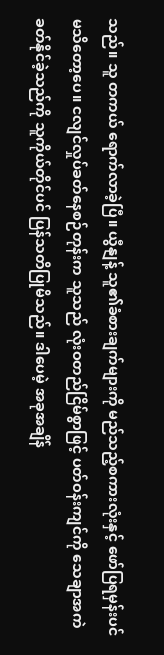သည်။ သူ တကယ် ရောက်လာခဲ့ပြီ။ ယွီနျန့် သူ၏ခံစားချက်များကို မည်သည့်စကားလုံးနှင့် ဖော်ပြရမှန်းပင် မသိတော့ပေ။ ငလျင်လှုပ်ခတ်နေစဉ်တုန်းက သူသည် လုံးဝတည်ငြိမ်စွာဖြင့် ပတ်ဝန်းကျင်ကို သေချာအကဲခတ်နိုင်ခဲ့သည်ကို သူကိုယ်တိုင်ပင် ပြန်သတိပြုမိသည်။ ဒါပေမဲ့ အခုအချိန်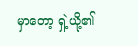မှာတော့ ရှဲ့ယို့၏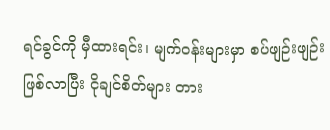ရင်ခွင်ကို မှီထားရင်း၊ မျက်ဝန်းများမှာ စပ်ဖျဉ်းဖျဉ်းဖြစ်လာပြီး ငိုချင်စိတ်များ တား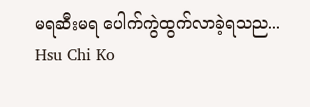မရဆီးမရ ပေါက်ကွဲထွက်လာခဲ့ရသည...
Hsu Chi Ko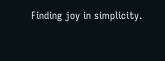Finding joy in simplicity.